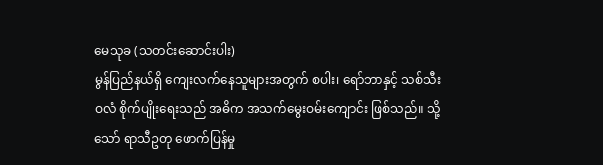မေသုခ (သတင်းဆောင်းပါး)
မွန်ပြည်နယ်ရှိ ကျေးလက်နေသူများအတွက် စပါး၊ ရော်ဘာနှင့် သစ်သီးဝလံ စိုက်ပျိုးရေးသည် အဓိက အသက်မွေးဝမ်းကျောင်း ဖြစ်သည်။ သို့သော် ရာသီဥတု ဖောက်ပြန်မှု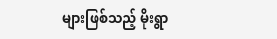များဖြစ်သည့် မိုးရွာ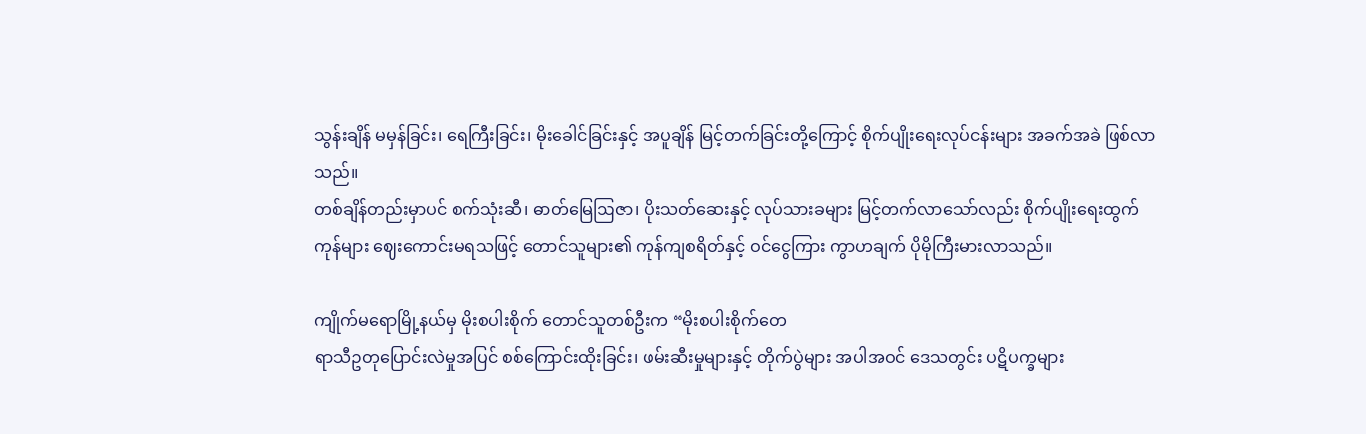သွန်းချိန် မမှန်ခြင်း၊ ရေကြီးခြင်း၊ မိုးခေါင်ခြင်းနှင့် အပူချိန် မြင့်တက်ခြင်းတို့ကြောင့် စိုက်ပျိုးရေးလုပ်ငန်းများ အခက်အခဲ ဖြစ်လာသည်။
တစ်ချိန်တည်းမှာပင် စက်သုံးဆီ၊ ဓာတ်မြေဩဇာ၊ ပိုးသတ်ဆေးနှင့် လုပ်သားခများ မြင့်တက်လာသော်လည်း စိုက်ပျိုးရေးထွက်ကုန်များ ဈေးကောင်းမရသဖြင့် တောင်သူများ၏ ကုန်ကျစရိတ်နှင့် ဝင်ငွေကြား ကွာဟချက် ပိုမိုကြီးမားလာသည်။

ကျိုက်မရောမြို့နယ်မှ မိုးစပါးစိုက် တောင်သူတစ်ဦးက “မိုးစပါးစိုက်တေ
ရာသီဥတုပြောင်းလဲမှုအပြင် စစ်ကြောင်းထိုးခြင်း၊ ဖမ်းဆီးမှုများနှင့် တိုက်ပွဲများ အပါအဝင် ဒေသတွင်း ပဋိပက္ခများ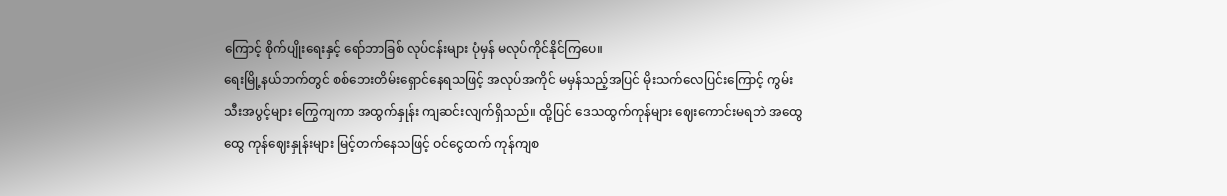ကြောင့် စိုက်ပျိုးရေးနှင့် ရော်ဘာခြစ် လုပ်ငန်းများ ပုံမှန် မလုပ်ကိုင်နိုင်ကြပေ။
ရေးမြို့နယ်ဘက်တွင် စစ်ဘေးတိမ်းရှောင်နေရသဖြင့် အလုပ်အကိုင် မမှန်သည့်အပြင် မိုးသက်လေပြင်းကြောင့် ကွမ်းသီးအပွင့်များ ကြွေကျကာ အထွက်နှုန်း ကျဆင်းလျက်ရှိသည်။ ထို့ပြင် ဒေသထွက်ကုန်များ ဈေးကောင်းမရဘဲ အထွေထွေ ကုန်ဈေးနှုန်းများ မြင့်တက်နေသဖြင့် ဝင်ငွေထက် ကုန်ကျစ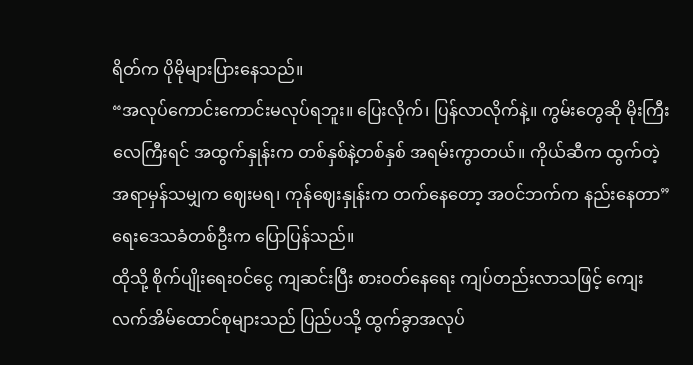ရိတ်က ပိုမိုများပြားနေသည်။
“အလုပ်ကောင်းကောင်းမလုပ်ရဘူး။ ပြေးလိုက်၊ ပြန်လာလိုက်နဲ့။ ကွမ်းတွေဆို မိုးကြီးလေကြီးရင် အထွက်နှုန်းက တစ်နှစ်နဲ့တစ်နှစ် အရမ်းကွာတယ်။ ကိုယ်ဆီက ထွက်တဲ့အရာမှန်သမျှက ဈေးမရ၊ ကုန်ဈေးနှုန်းက တက်နေတော့ အဝင်ဘက်က နည်းနေတာ” ရေးဒေသခံတစ်ဦးက ပြောပြန်သည်။
ထိုသို့ စိုက်ပျိုးရေးဝင်ငွေ ကျဆင်းပြီး စားဝတ်နေရေး ကျပ်တည်းလာသဖြင့် ကျေးလက်အိမ်ထောင်စုများသည် ပြည်ပသို့ ထွက်ခွာအလုပ်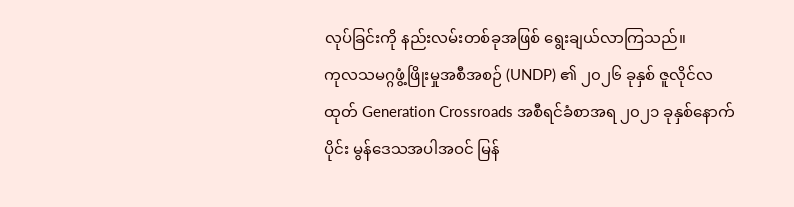လုပ်ခြင်းကို နည်းလမ်းတစ်ခုအဖြစ် ရွေးချယ်လာကြသည်။
ကုလသမဂ္ဂဖွံ့ဖြိုးမှုအစီအစဉ် (UNDP) ၏ ၂၀၂၆ ခုနှစ် ဇူလိုင်လထုတ် Generation Crossroads အစီရင်ခံစာအရ ၂၀၂၁ ခုနှစ်နောက်ပိုင်း မွန်ဒေသအပါအဝင် မြန်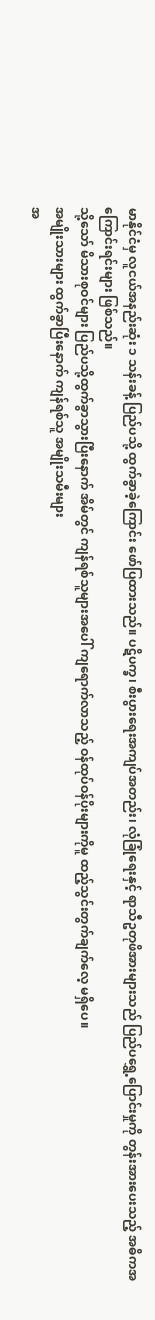မာနိုင်ငံမှ လူငယ်အနည်းဆုံး ၁ သန်းခန့် ပြည်ပသို့ ထွက်ခွာခဲ့ကြောင်း ဖော်ပြထားသည်။ ပဋိပက္ခ၊ စီးပွားရေးအကျပ်အတည်း၊ လုံခြုံရေးနှင့် ရာသီဥတုဖိအားများသည် ပြည်ပရွှေ့ပြောင်းမှုကို တွန်းအားပေးသည့် အဓိကအကြောင်းရင်းများ ဖြစ်သည်။
သို့သော် မိသားစုဝင်များ ပြည်ပသို့ထွက်ခွာသွားပြီးနောက် အိမ်တွင် ကျန်ရစ်သူများအပေါ် ကျရောက်လာသည့် ဝန်ထုပ်ဝန်ပိုးများကိုမူ ထည့်သွင်းတွက်ချက်လေ့ မရှိပေ။
အမျိုးသားများ ထွက်ခွာပြီးနောက် ကျန်ရစ်သူ အမျိုးသမီးများ
အ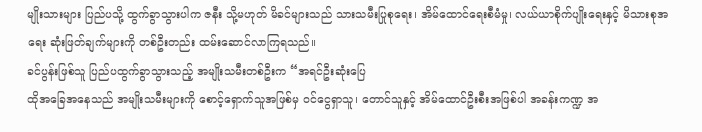မျိုးသားများ ပြည်ပသို့ ထွက်ခွာသွားပါက ဇနီး သို့မဟုတ် မိခင်များသည် သားသမီးပြုစုရေး၊ အိမ်ထောင်ရေးစီမံမှု၊ လယ်ယာစိုက်ပျိုးရေးနှင့် မိသားစုအရေး ဆုံးဖြတ်ချက်များကို တစ်ဦးတည်း ထမ်းဆောင်လာကြရသည်။
ခင်ပွန်းဖြစ်သူ ပြည်ပထွက်ခွာသွားသည့် အမျိုးသမီးတစ်ဦးက “အရင်ဦးဆုံးပြေ
ထိုအခြေအနေသည် အမျိုးသမီးများကို စောင့်ရှောက်သူအဖြစ်မှ ဝင်ငွေရှာသူ၊ တောင်သူနှင့် အိမ်ထောင်ဦးစီးအဖြစ်ပါ အခန်းကဏ္ဍ အ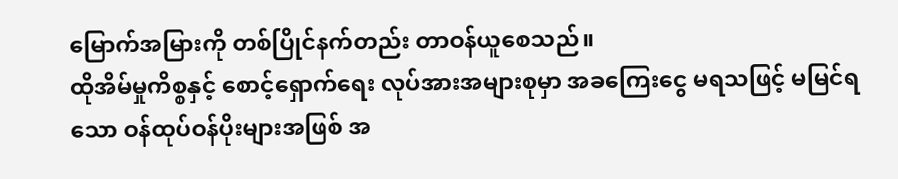မြောက်အမြားကို တစ်ပြိုင်နက်တည်း တာဝန်ယူစေသည်။
ထိုအိမ်မှုကိစ္စနှင့် စောင့်ရှောက်ရေး လုပ်အားအများစုမှာ အခကြေးငွေ မရသဖြင့် မမြင်ရသော ဝန်ထုပ်ဝန်ပိုးများအဖြစ် အ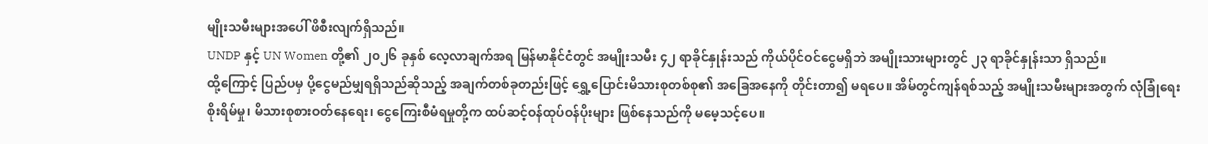မျိုးသမီးများအပေါ် ဖိစီးလျက်ရှိသည်။
UNDP နှင့် UN Women တို့၏ ၂၀၂၆ ခုနှစ် လေ့လာချက်အရ မြန်မာနိုင်ငံတွင် အမျိုးသမီး ၄၂ ရာခိုင်နှုန်းသည် ကိုယ်ပိုင်ဝင်ငွေမရှိဘဲ အမျိုးသားများတွင် ၂၃ ရာခိုင်နှုန်းသာ ရှိသည်။
ထို့ကြောင့် ပြည်ပမှ ပို့ငွေမည်မျှရရှိသည်ဆိုသည့် အချက်တစ်ခုတည်းဖြင့် ရွှေ့ပြောင်းမိသားစုတစ်စု၏ အခြေအနေကို တိုင်းတာ၍ မရပေ။ အိမ်တွင်ကျန်ရစ်သည့် အမျိုးသမီးများအတွက် လုံခြုံရေးစိုးရိမ်မှု၊ မိသားစုစားဝတ်နေရေး၊ ငွေကြေးစီမံရမှုတို့က ထပ်ဆင့်ဝန်ထုပ်ဝန်ပိုးများ ဖြစ်နေသည်ကို မမေ့သင့်ပေ။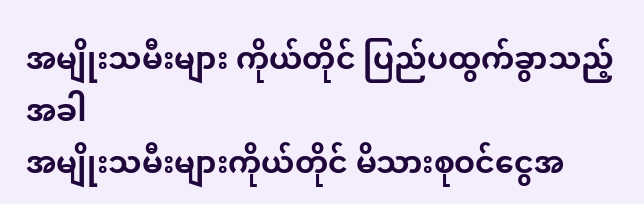အမျိုးသမီးများ ကိုယ်တိုင် ပြည်ပထွက်ခွာသည့်အခါ
အမျိုးသမီးများကိုယ်တိုင် မိသားစုဝင်ငွေအ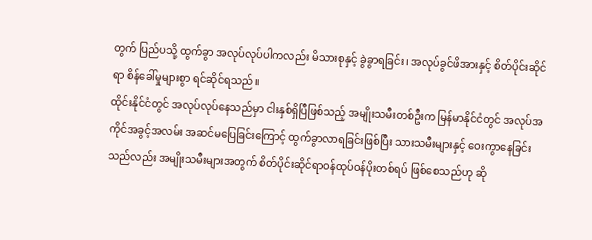တွက် ပြည်ပသို့ ထွက်ခွာ အလုပ်လုပ်ပါကလည်း မိသားစုနှင့် ခွဲခွာရခြင်း၊ အလုပ်ခွင်ဖိအားနှင့် စိတ်ပိုင်းဆိုင်ရာ စိန်ခေါ်မှုများစွာ ရင်ဆိုင်ရသည်။
ထိုင်းနိုင်ငံတွင် အလုပ်လုပ်နေသည်မှာ ငါးနှစ်ရှိပြီဖြစ်သည့် အမျိုးသမီးတစ်ဦးက မြန်မာနိုင်ငံတွင် အလုပ်အကိုင်အခွင့်အလမ်း အဆင်မပြေခြင်းကြောင့် ထွက်ခွာလာရခြင်းဖြစ်ပြီး သားသမီးများနှင့် ဝေးကွာနေခြင်းသည်လည်း အမျိုးသမီးများအတွက် စိတ်ပိုင်းဆိုင်ရာဝန်ထုပ်ဝန်ပိုးတစ်ရပ် ဖြစ်စေသည်ဟု ဆို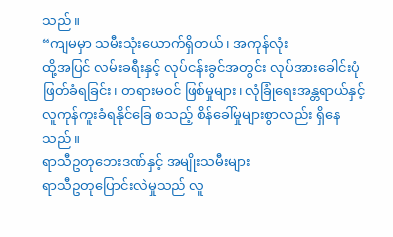သည်။
“ကျမမှာ သမီးသုံးယောက်ရှိတယ်၊ အကုန်လုံး
ထို့အပြင် လမ်းခရီးနှင့် လုပ်ငန်းခွင်အတွင်း လုပ်အားခေါင်းပုံဖြတ်ခံရခြင်း၊ တရားမဝင် ဖြစ်မှုများ၊ လုံခြုံရေးအန္တရာယ်နှင့် လူကုန်ကူးခံရနိုင်ခြေ စသည့် စိန်ခေါ်မှုများစွာလည်း ရှိနေသည်။
ရာသီဥတုဘေးဒဏ်နှင့် အမျိုးသမီးများ
ရာသီဥတုပြောင်းလဲမှုသည် လူ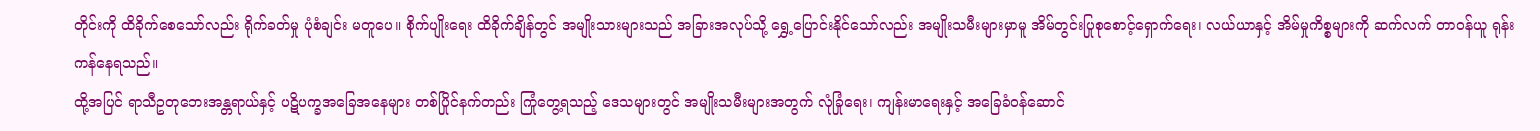တိုင်းကို ထိခိုက်စေသော်လည်း ရိုက်ခတ်မှု ပုံစံချင်း မတူပေ။ စိုက်ပျိုးရေး ထိခိုက်ချိန်တွင် အမျိုးသားများသည် အခြားအလုပ်သို့ ရွှေ့ပြောင်းနိုင်သော်လည်း အမျိုးသမီးများမှာမူ အိမ်တွင်းပြုစုစောင့်ရှောက်ရေး၊ လယ်ယာနှင့် အိမ်မှုကိစ္စများကို ဆက်လက် တာဝန်ယူ ရုန်းကန်နေရသည်။
ထို့အပြင် ရာသီဥတုဘေးအန္တရာယ်နှင့် ပဋိပက္ခအခြေအနေများ တစ်ပြိုင်နက်တည်း ကြုံတွေ့ရသည့် ဒေသများတွင် အမျိုးသမီးများအတွက် လုံခြုံရေး၊ ကျန်းမာရေးနှင့် အခြေခံဝန်ဆောင်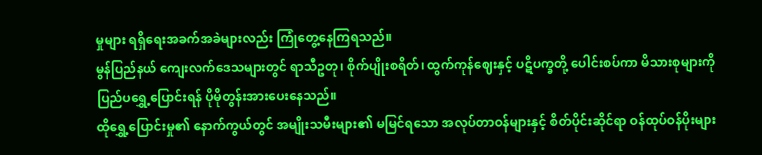မှုများ ရရှိရေးအခက်အခဲများလည်း ကြုံတွေ့နေကြရသည်။
မွန်ပြည်နယ် ကျေးလက်ဒေသများတွင် ရာသီဥတု၊ စိုက်ပျိုးစရိတ်၊ ထွက်ကုန်ဈေးနှင့် ပဋိပက္ခတို့ ပေါင်းစပ်ကာ မိသားစုများကို ပြည်ပရွှေ့ပြောင်းရန် ပိုမိုတွန်းအားပေးနေသည်။
ထိုရွှေ့ပြောင်းမှု၏ နောက်ကွယ်တွင် အမျိုးသမီးများ၏ မမြင်ရသော အလုပ်တာဝန်များနှင့် စိတ်ပိုင်းဆိုင်ရာ ဝန်ထုပ်ဝန်ပိုးများ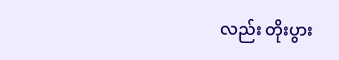လည်း တိုးပွား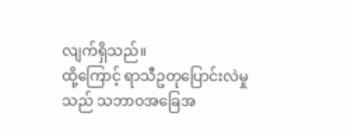လျက်ရှိသည်။
ထို့ကြောင့် ရာသီဥတုပြောင်းလဲမှုသည် သဘာဝအခြေအ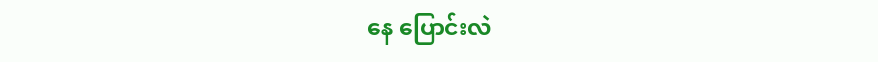နေ ပြောင်းလဲ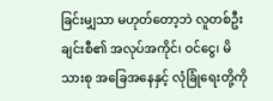ခြင်းမျှသာ မဟုတ်တော့ဘဲ လူတစ်ဦးချင်းစီ၏ အလုပ်အကိုင်၊ ဝင်ငွေ၊ မိသားစု အခြေအနေနှင့် လုံခြုံရေးတို့ကို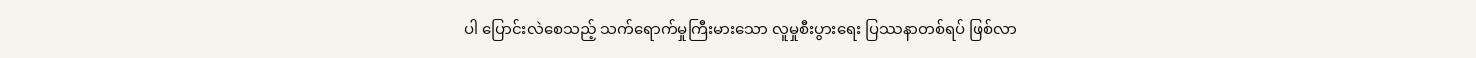ပါ ပြောင်းလဲစေသည့် သက်ရောက်မှုကြီးမားသော လူမှုစီးပွားရေး ပြဿနာတစ်ရပ် ဖြစ်လာ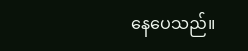နေပေသည်။